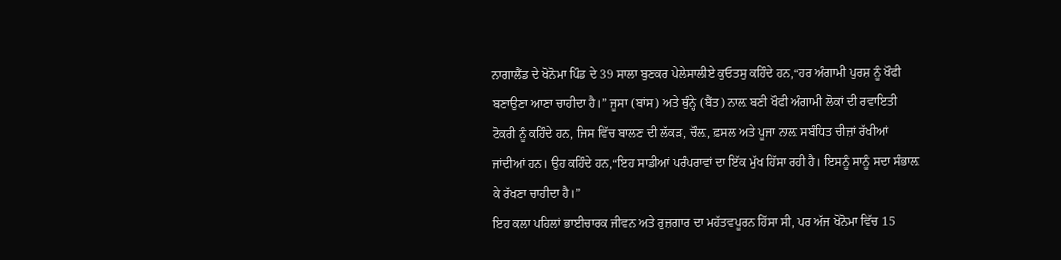ਨਾਗਾਲੈਂਡ ਦੇ ਖੋਨੋਮਾ ਪਿੰਡ ਦੇ 39 ਸਾਲਾ ਬੁਣਕਰ ਪੇਲੇਸਾਲੀਏ ਕੁਓਤਸੁ ਕਹਿੰਦੇ ਹਨ,“ਹਰ ਅੰਗਾਮੀ ਪੁਰਸ਼ ਨੂੰ ਖੌਫੀ ਬਣਾਉਣਾ ਆਣਾ ਚਾਹੀਦਾ ਹੈ।” ਜੂਸਾ (ਬਾਂਸ) ਅਤੇ ਥੁੰਨ੍ਹੇ (ਬੈਂਤ) ਨਾਲ਼ ਬਣੀ ਖੌਫੀ ਅੰਗਾਮੀ ਲੋਕਾਂ ਦੀ ਰਵਾਇਤੀ ਟੋਕਰੀ ਨੂੰ ਕਹਿੰਦੇ ਹਨ, ਜਿਸ ਵਿੱਚ ਬਾਲਣ ਦੀ ਲੱਕੜ, ਚੌਲ਼, ਫ਼ਸਲ ਅਤੇ ਪੂਜਾ ਨਾਲ਼ ਸਬੰਧਿਤ ਚੀਜ਼ਾਂ ਰੱਖੀਆਂ ਜਾਂਦੀਆਂ ਹਨ। ਉਹ ਕਹਿੰਦੇ ਹਨ,“ਇਹ ਸਾਡੀਆਂ ਪਰੰਪਰਾਵਾਂ ਦਾ ਇੱਕ ਮੁੱਖ ਹਿੱਸਾ ਰਹੀ ਹੈ। ਇਸਨੂੰ ਸਾਨੂੰ ਸਦਾ ਸੰਭਾਲ਼ ਕੇ ਰੱਖਣਾ ਚਾਹੀਦਾ ਹੈ।”
ਇਹ ਕਲਾ ਪਹਿਲਾਂ ਭਾਈਚਾਰਕ ਜੀਵਨ ਅਤੇ ਰੁਜ਼ਗਾਰ ਦਾ ਮਹੱਤਵਪੂਰਨ ਹਿੱਸਾ ਸੀ, ਪਰ ਅੱਜ ਖੋਨੋਮਾ ਵਿੱਚ 15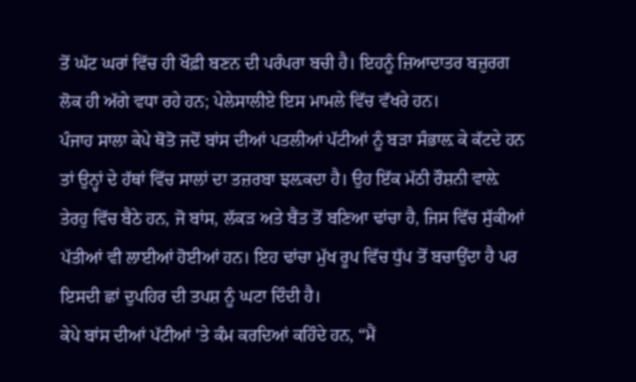ਤੋਂ ਘੱਟ ਘਰਾਂ ਵਿੱਚ ਹੀ ਖੌਫ਼ੀ ਬਣਨ ਦੀ ਪਰੰਪਰਾ ਬਚੀ ਹੈ। ਇਹਨੂੰ ਜ਼ਿਆਦਾਤਰ ਬਜ਼ੁਰਗ ਲੋਕ ਹੀ ਅੱਗੇ ਵਧਾ ਰਹੇ ਹਨ; ਪੇਲੇਸਾਲੀਏ ਇਸ ਮਾਮਲੇ ਵਿੱਚ ਵੱਖਰੇ ਹਨ।
ਪੰਜਾਹ ਸਾਲਾ ਕੇਪੇ ਥੋਤੋ ਜਦੋਂ ਬਾਂਸ ਦੀਆਂ ਪਤਲੀਆਂ ਪੱਟੀਆਂ ਨੂੰ ਬੜਾ ਸੰਭਾਲ਼ ਕੇ ਕੱਟਦੇ ਹਨ ਤਾਂ ਉਨ੍ਹਾਂ ਦੇ ਹੱਥਾਂ ਵਿੱਚ ਸਾਲਾਂ ਦਾ ਤਜ਼ਰਬਾ ਝਲ਼ਕਦਾ ਹੈ। ਉਹ ਇੱਕ ਮੱਠੀ ਰੌਸ਼ਨੀ ਵਾਲ਼ੇ ਤੇਰਹੁ ਵਿੱਚ ਬੈਠੇ ਹਨ, ਜੋ ਬਾਂਸ, ਲੱਕੜ ਅਤੇ ਬੈਂਤ ਤੋਂ ਬਣਿਆ ਢਾਂਚਾ ਹੈ, ਜਿਸ ਵਿੱਚ ਸੁੱਕੀਆਂ ਪੱਤੀਆਂ ਵੀ ਲਾਈਆਂ ਹੋਈਆਂ ਹਨ। ਇਹ ਢਾਂਚਾ ਮੁੱਖ ਰੂਪ ਵਿੱਚ ਧੁੱਪ ਤੋਂ ਬਚਾਉਂਦਾ ਹੈ ਪਰ ਇਸਦੀ ਛਾਂ ਦੁਪਹਿਰ ਦੀ ਤਪਸ਼ ਨੂੰ ਘਟਾ ਦਿੰਦੀ ਹੈ।
ਕੇਪੇ ਬਾਂਸ ਦੀਆਂ ਪੱਟੀਆਂ 'ਤੇ ਕੰਮ ਕਰਦਿਆਂ ਕਹਿੰਦੇ ਹਨ, “ਮੈਂ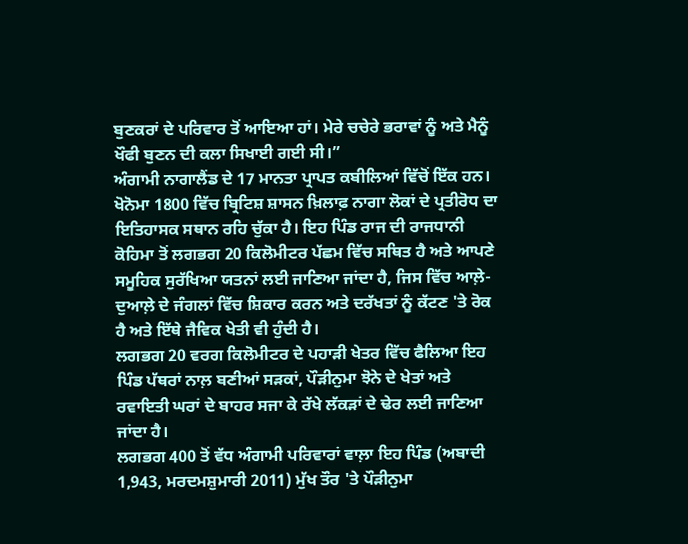ਬੁਣਕਰਾਂ ਦੇ ਪਰਿਵਾਰ ਤੋਂ ਆਇਆ ਹਾਂ। ਮੇਰੇ ਚਚੇਰੇ ਭਰਾਵਾਂ ਨੂੰ ਅਤੇ ਮੈਨੂੰ ਖੌਫੀ ਬੁਣਨ ਦੀ ਕਲਾ ਸਿਖਾਈ ਗਈ ਸੀ।”
ਅੰਗਾਮੀ ਨਾਗਾਲੈਂਡ ਦੇ 17 ਮਾਨਤਾ ਪ੍ਰਾਪਤ ਕਬੀਲਿਆਂ ਵਿੱਚੋਂ ਇੱਕ ਹਨ। ਖੋਨੋਮਾ 1800 ਵਿੱਚ ਬ੍ਰਿਟਿਸ਼ ਸ਼ਾਸਨ ਖ਼ਿਲਾਫ਼ ਨਾਗਾ ਲੋਕਾਂ ਦੇ ਪ੍ਰਤੀਰੋਧ ਦਾ ਇਤਿਹਾਸਕ ਸਥਾਨ ਰਹਿ ਚੁੱਕਾ ਹੈ। ਇਹ ਪਿੰਡ ਰਾਜ ਦੀ ਰਾਜਧਾਨੀ ਕੋਹਿਮਾ ਤੋਂ ਲਗਭਗ 20 ਕਿਲੋਮੀਟਰ ਪੱਛਮ ਵਿੱਚ ਸਥਿਤ ਹੈ ਅਤੇ ਆਪਣੇ ਸਮੂਹਿਕ ਸੁਰੱਖਿਆ ਯਤਨਾਂ ਲਈ ਜਾਣਿਆ ਜਾਂਦਾ ਹੈ, ਜਿਸ ਵਿੱਚ ਆਲ਼ੇ-ਦੁਆਲ਼ੇ ਦੇ ਜੰਗਲਾਂ ਵਿੱਚ ਸ਼ਿਕਾਰ ਕਰਨ ਅਤੇ ਦਰੱਖਤਾਂ ਨੂੰ ਕੱਟਣ 'ਤੇ ਰੋਕ ਹੈ ਅਤੇ ਇੱਥੇ ਜੈਵਿਕ ਖੇਤੀ ਵੀ ਹੁੰਦੀ ਹੈ।
ਲਗਭਗ 20 ਵਰਗ ਕਿਲੋਮੀਟਰ ਦੇ ਪਹਾੜੀ ਖੇਤਰ ਵਿੱਚ ਫੈਲਿਆ ਇਹ ਪਿੰਡ ਪੱਥਰਾਂ ਨਾਲ਼ ਬਣੀਆਂ ਸੜਕਾਂ, ਪੌੜੀਨੁਮਾ ਝੋਨੇ ਦੇ ਖੇਤਾਂ ਅਤੇ ਰਵਾਇਤੀ ਘਰਾਂ ਦੇ ਬਾਹਰ ਸਜਾ ਕੇ ਰੱਖੇ ਲੱਕੜਾਂ ਦੇ ਢੇਰ ਲਈ ਜਾਣਿਆ ਜਾਂਦਾ ਹੈ।
ਲਗਭਗ 400 ਤੋਂ ਵੱਧ ਅੰਗਾਮੀ ਪਰਿਵਾਰਾਂ ਵਾਲ਼ਾ ਇਹ ਪਿੰਡ (ਅਬਾਦੀ 1,943, ਮਰਦਮਸ਼ੁਮਾਰੀ 2011) ਮੁੱਖ ਤੌਰ 'ਤੇ ਪੌੜੀਨੁਮਾ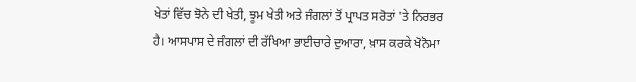ਖੇਤਾਂ ਵਿੱਚ ਝੋਨੇ ਦੀ ਖੇਤੀ, ਝੂਮ ਖੇਤੀ ਅਤੇ ਜੰਗਲਾਂ ਤੋਂ ਪ੍ਰਾਪਤ ਸਰੋਤਾਂ 'ਤੇ ਨਿਰਭਰ ਹੈ। ਆਸਪਾਸ ਦੇ ਜੰਗਲਾਂ ਦੀ ਰੱਖਿਆ ਭਾਈਚਾਰੇ ਦੁਆਰਾ, ਖ਼ਾਸ ਕਰਕੇ ਖੋਨੋਮਾ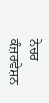ਨੇਚਰ ਕੰਜ਼ਰਵੇਸ਼ਨ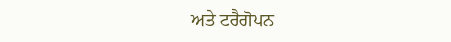ਅਤੇ ਟਰੈਗੋਪਨ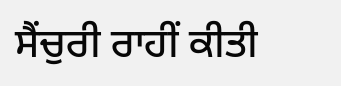ਸੈਂਚੁਰੀ ਰਾਹੀਂ ਕੀਤੀ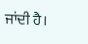ਜਾਂਦੀ ਹੈ।